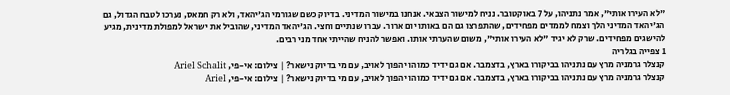"לא העירו אותי", אמר נתניהו, על 7 באוקטובר. נניח למישור הצבאי. אנחנו במישור המדיני. בדיוק כשם שגורמי הג'יהאד, ולא רק חמאס, נערכו לטבח הגדול, גם הג'יהאד המדיני הלך וצמח לממדים מפחידים, שהתפרצו גם הם באותו יום ארור. עברו שנתיים וחצי. הג'יהאד המדיני, שהוביל את ישראל למפולת מדינית, מגיע להישגים מפחידים. שרק לא יגיד "לא העירו אותי", משום שהערתי אותו. ואפשר להניח שהייתי אחד מני רבים.
1 צפייה בגלריה
קנצלר גרמניה מרץ עם נתניהו בביקורו בארץ, בדצמבר. אם גם ידיד כמוהו יהפוך לאויב, עם מי בדיוק נישאר? | צילום: אי-פי, Ariel Schalit
קנצלר גרמניה מרץ עם נתניהו בביקורו בארץ, בדצמבר. אם גם ידיד כמוהו יהפוך לאויב, עם מי בדיוק נישאר? | צילום: אי-פי, Ariel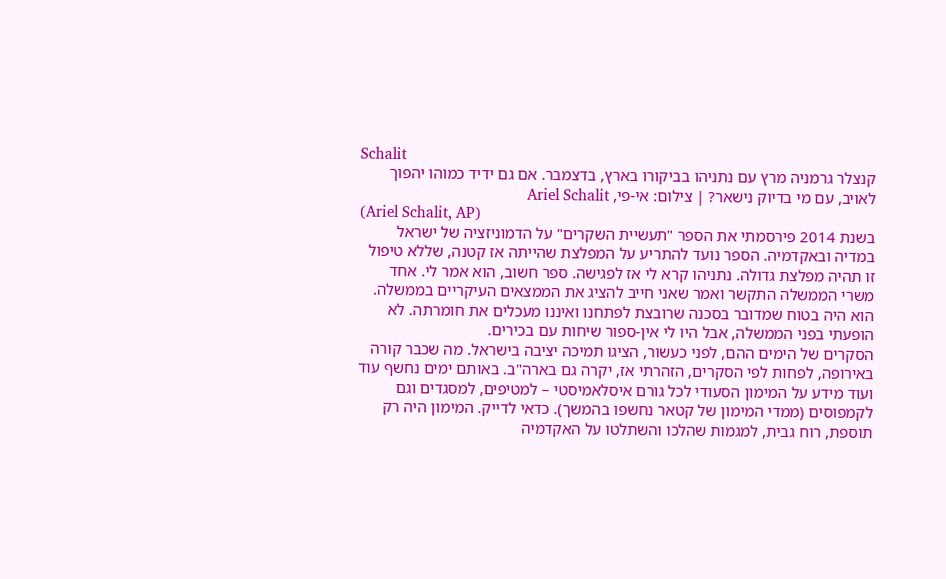Schalit
קנצלר גרמניה מרץ עם נתניהו בביקורו בארץ, בדצמבר. אם גם ידיד כמוהו יהפוך לאויב, עם מי בדיוק נישאר? | צילום: אי-פי, Ariel Schalit
(Ariel Schalit, AP)
בשנת 2014 פירסמתי את הספר "תעשיית השקרים" על הדמוניזציה של ישראל במדיה ובאקדמיה. הספר נועד להתריע על המפלצת שהייתה אז קטנה, שללא טיפול זו תהיה מפלצת גדולה. נתניהו קרא לי אז לפגישה. ספר חשוב, הוא אמר לי. אחד משרי הממשלה התקשר ואמר שאני חייב להציג את הממצאים העיקריים בממשלה. הוא היה בטוח שמדובר בסכנה שרובצת לפתחנו ואיננו מעכלים את חומרתה. לא הופעתי בפני הממשלה, אבל היו לי אין-ספור שיחות עם בכירים.
הסקרים של הימים ההם, לפני כעשור, הציגו תמיכה יציבה בישראל. מה שכבר קורה באירופה, לפחות לפי הסקרים, הזהרתי אז, יקרה גם בארה"ב. באותם ימים נחשף עוד ועוד מידע על המימון הסעודי לכל גורם איסלאמיסטי – למטיפים, למסגדים וגם לקמפוסים (ממדי המימון של קטאר נחשפו בהמשך). כדאי לדייק. המימון היה רק תוספת, רוח גבית, למגמות שהלכו והשתלטו על האקדמיה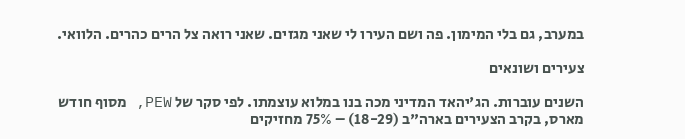במערב, גם בלי המימון. פה ושם העירו לי שאני מגזים. שאני רואה צל הרים כהרים. הלוואי.

צעירים ושונאים

השנים עוברות. הג'יהאד המדיני מכה בנו במלוא עוצמתו. לפי סקר של PEW, מסוף חודש מארס, בקרב הצעירים בארה"ב (18-29) – 75% מחזיקים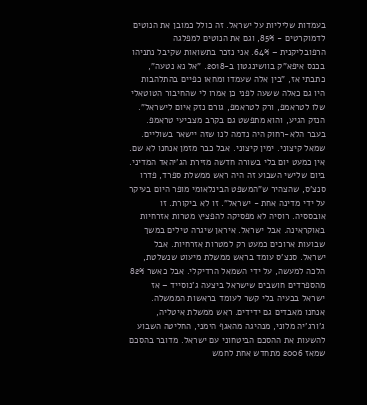בעמדות שליליות על ישראל. זה כולל כמובן את הנוטים לדמוקרטים - 85%, וגם את הנוטים למפלגה הרפובליקנית – 64%. אני נזכר בתשואות שקיבל נתניהו בכנס איפא"ק בוושינגטון ב-2018. "אל נא נטעה", כתבתי אז, "בין אלה שעמדו ומחאו כפיים בהתלהבות היו גם כאלה ששעה לפני כן אמרו לי שהחיבור הטוטאלי שלו לטראמפ, ורק לטראמפ, גורם נזק איום לישראל". הנזק הגיע, והוא מתפשט גם בקרב מצביעי טראמפ.
בעבר הלא-רחוק היה נדמה לנו שזה יישאר בשוליים. שמאל קיצוני. ימין קיצוני. אבל כבר מזמן אנחנו לא שם. אין כמעט יום בלי בשורה חדשה מזירת הג'יהאד המדיני. ביום שלישי השבוע זה היה ראש ממשלת ספרד, פדרו סנצ'ס, שהצהיר ש"המשפט הבינלאומי מופר היום בעיקר על ידי מדינה אחת - ישראל". זו לא ביקורת. זו אובססיה. רוסיה לא מפסיקה להפציץ מטרות אזרחיות באוקראינה. אבל ישראל. איראן שיגרה טילים במשך שבועות ארוכים כמעט רק למטרות אזרחיות. אבל ישראל. סנצ'ס עומד בראש ממשלת מיעוט שנשלטת, הלכה למעשה, על ידי השמאל הרדיקלי. אבל כאשר 82% מהספרדים חושבים שישראל ביצעה ג'נוסייד – אז ישראל בבעיה בלי קשר לעומד בראשות הממשלה.
אנחנו מאבדים גם ידידים. ראש ממשלת איטליה, ג'ורג'יה מלוני, מנהיגה מהאגף הימני, החליטה השבוע להשעות את ההסכם הביטחוני עם ישראל. מדובר בהסכם שמאז 2006 מתחדש אחת לחמש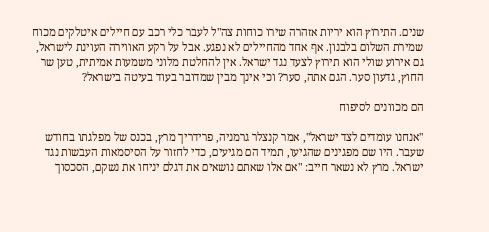שנים. התירוץ הוא יריות אזהרה שירו כוחות צה"ל לעבר כלי רכב עם חיילים איטלקים מכוח שמירת השלום בלבנון. אף אחד מהחיילים לא נפגע. אבל על רקע האווירה העוינת לישראל, גם אירוע שולי הוא תירוץ לצעד נגד ישראל. אין להחלטת מלוני משמעות אמיתית, טען שר החוץ, גדעון סער. הגם אתה, סער? וכי אינך מבין שמדובר בעוד בעיטה בישראל?

הם מכוונים לסיפוח

"אנחנו עומדים לצד ישראל", אמר קנצלר גרמניה, פרידריך מרץ, בכנס של מפלגתו בחודש שעבר. היו שם מפגינים שהגיעו, תמיד הם מגיעים, כדי לחזור על הסיסמאות העבשות נגד ישראל. מרץ לא נשאר חייב: "אם אלו שאתם נושאים את דגלם יניחו את נשקם, הסכסוך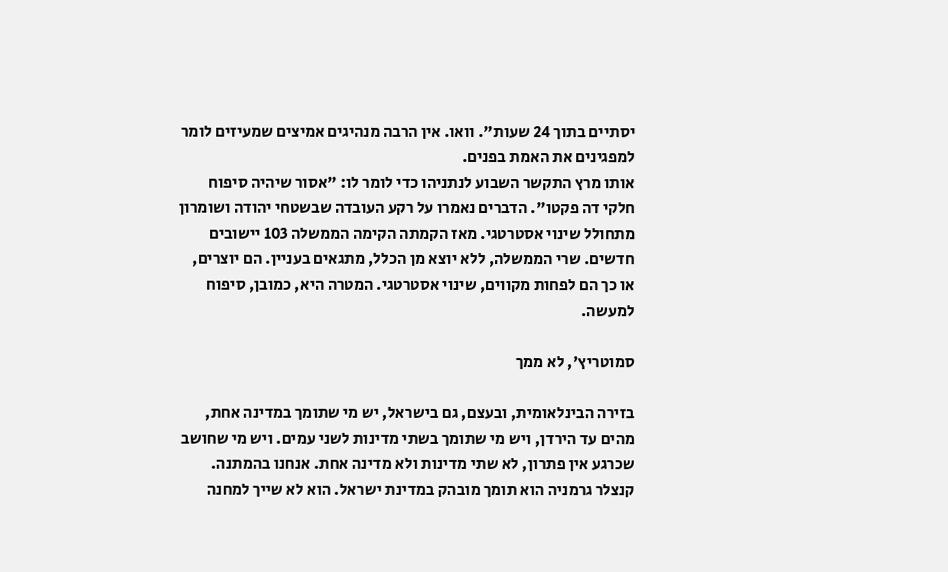יסתיים בתוך 24 שעות". וואו. אין הרבה מנהיגים אמיצים שמעיזים לומר למפגינים את האמת בפנים.
אותו מרץ התקשר השבוע לנתניהו כדי לומר לו: "אסור שיהיה סיפוח חלקי דה פקטו". הדברים נאמרו על רקע העובדה שבשטחי יהודה ושומרון מתחולל שינוי אסטרטגי. מאז הקמתה הקימה הממשלה 103 יישובים חדשים. שרי הממשלה, ללא יוצא מן הכלל, מתגאים בעניין. הם יוצרים, או כך הם לפחות מקווים, שינוי אסטרטגי. המטרה היא, כמובן, סיפוח למעשה.

סמוטריץ', לא ממך

בזירה הבינלאומית, ובעצם, גם בישראל, יש מי שתומך במדינה אחת, מהים עד הירדן, ויש מי שתומך בשתי מדינות לשני עמים. ויש מי שחושב שכרגע אין פתרון, לא שתי מדינות ולא מדינה אחת. אנחנו בהמתנה.
קנצלר גרמניה הוא תומך מובהק במדינת ישראל. הוא לא שייך למחנה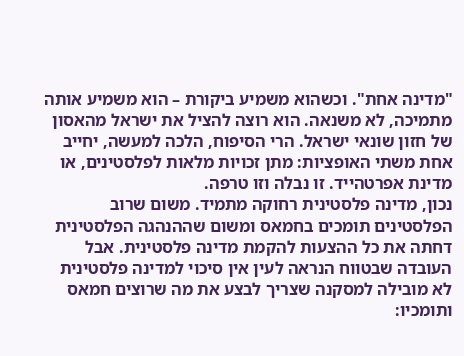"מדינה אחת". וכשהוא משמיע ביקורת – הוא משמיע אותה מתמיכה, לא משנאה. הוא רוצה להציל את ישראל מהאסון של חזון שונאי ישראל. הרי הסיפוח, הלכה למעשה, יחייב אחת משתי האופציות: מתן זכויות מלאות לפלסטינים, או מדינת אפרטהייד. זו נבלה וזו טרפה.
נכון, מדינה פלסטינית רחוקה מתמיד. משום שרוב הפלסטינים תומכים בחמאס ומשום שההנהגה הפלסטינית דחתה את כל ההצעות להקמת מדינה פלסטינית. אבל העובדה שבטווח הנראה לעין אין סיכוי למדינה פלסטינית לא מובילה למסקנה שצריך לבצע את מה שרוצים חמאס ותומכיו: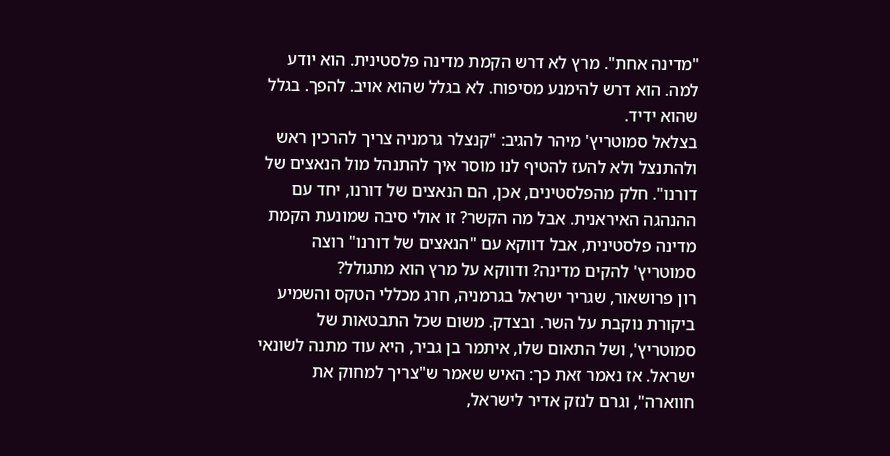"מדינה אחת". מרץ לא דרש הקמת מדינה פלסטינית. הוא יודע למה. הוא דרש להימנע מסיפוח. לא בגלל שהוא אויב. להפך. בגלל שהוא ידיד.
בצלאל סמוטריץ' מיהר להגיב: "קנצלר גרמניה צריך להרכין ראש ולהתנצל ולא להעז להטיף לנו מוסר איך להתנהל מול הנאצים של דורנו". חלק מהפלסטינים, אכן, הם הנאצים של דורנו, יחד עם ההנהגה האיראנית. אבל מה הקשר? זו אולי סיבה שמונעת הקמת מדינה פלסטינית, אבל דווקא עם "הנאצים של דורנו" רוצה סמוטריץ' להקים מדינה? ודווקא על מרץ הוא מתגולל?
רון פרושאור, שגריר ישראל בגרמניה, חרג מכללי הטקס והשמיע ביקורת נוקבת על השר. ובצדק. משום שכל התבטאות של סמוטריץ', ושל התאום שלו, איתמר בן גביר, היא עוד מתנה לשונאי ישראל. אז נאמר זאת כך: האיש שאמר ש"צריך למחוק את חווארה", וגרם לנזק אדיר לישראל,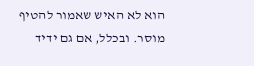הוא לא האיש שאמור להטיף מוסר. ובכלל, אם גם ידיד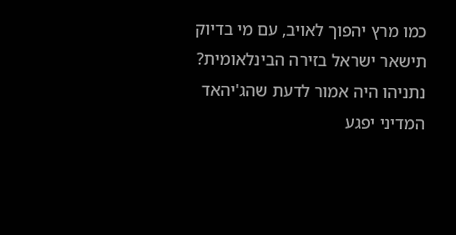כמו מרץ יהפוך לאויב, עם מי בדיוק תישאר ישראל בזירה הבינלאומית?
נתניהו היה אמור לדעת שהג'יהאד המדיני יפגע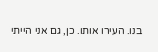בנו. העירו אותו. כן, גם אני הייתי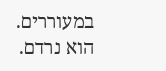במעוררים. הוא נרדם.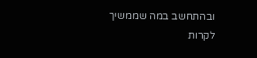ובהתחשב במה שממשיך לקרות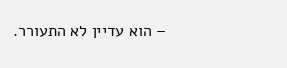– הוא עדיין לא התעורר.